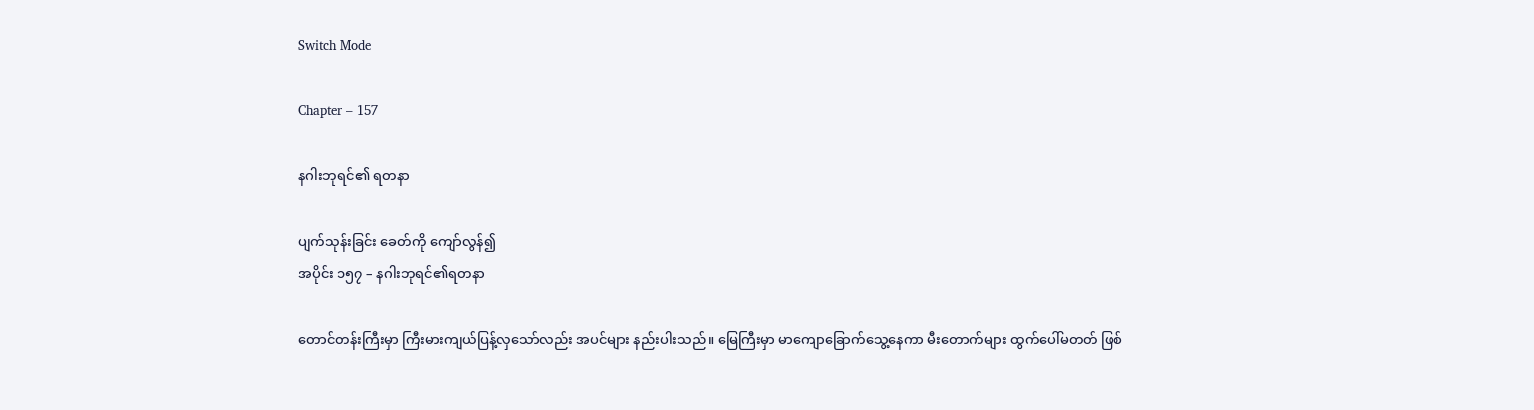Switch Mode

Chapter – 157

နဂါးဘုရင်၏ ရတနာ

ပျက်သုန်းခြင်း ခေတ်ကို ကျော်လွန်၍
အပိုင်း ၁၅၇ – နဂါးဘုရင်၏ရတနာ

တောင်တန်းကြီးမှာ ကြီးမားကျယ်ပြန့်လှသော်လည်း အပင်များ နည်းပါးသည်။ မြေကြီးမှာ မာကျောခြောက်သွေ့နေကာ မီးတောက်များ ထွက်ပေါ်မတတ် ဖြစ်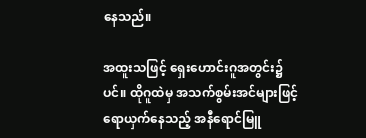နေသည်။

အထူးသဖြင့် ရှေးဟောင်းဂူအတွင်း၌ပင်။ ထိုဂူထဲမှ အသက်စွမ်းအင်များဖြင့်ရောယှက်နေသည့် အနီရောင်မြူ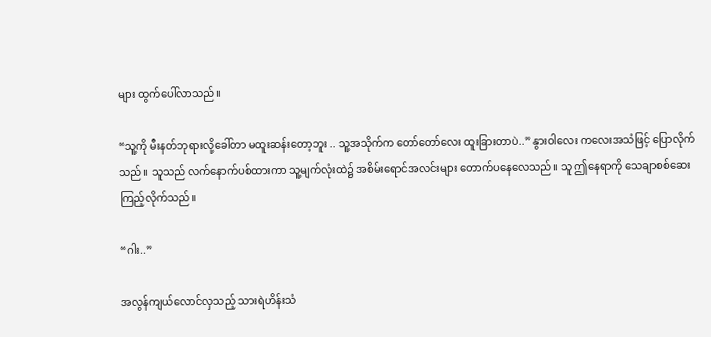များ ထွက်ပေါ်လာသည်။

“သူ့ကို မီးနတ်ဘုရားလို့ခေါ်တာ မထူးဆန်းတော့ဘူး .. သူ့အသိုက်က တော်တော်လေး ထူးခြားတာပဲ..” နွားဝါလေး ကလေးအသံဖြင့် ပြောလိုက်သည်။ သူသည် လက်နောက်ပစ်ထားကာ သူ့မျက်လုံးထဲ၌ အစိမ်းရောင်အလင်းများ တောက်ပနေလေသည်။ သူ ဤနေရာကို သေချာစစ်ဆေးကြည့်လိုက်သည်။

“ဂါး..”

အလွန်ကျယ်လောင်လှသည့် သားရဲဟိန်းသံ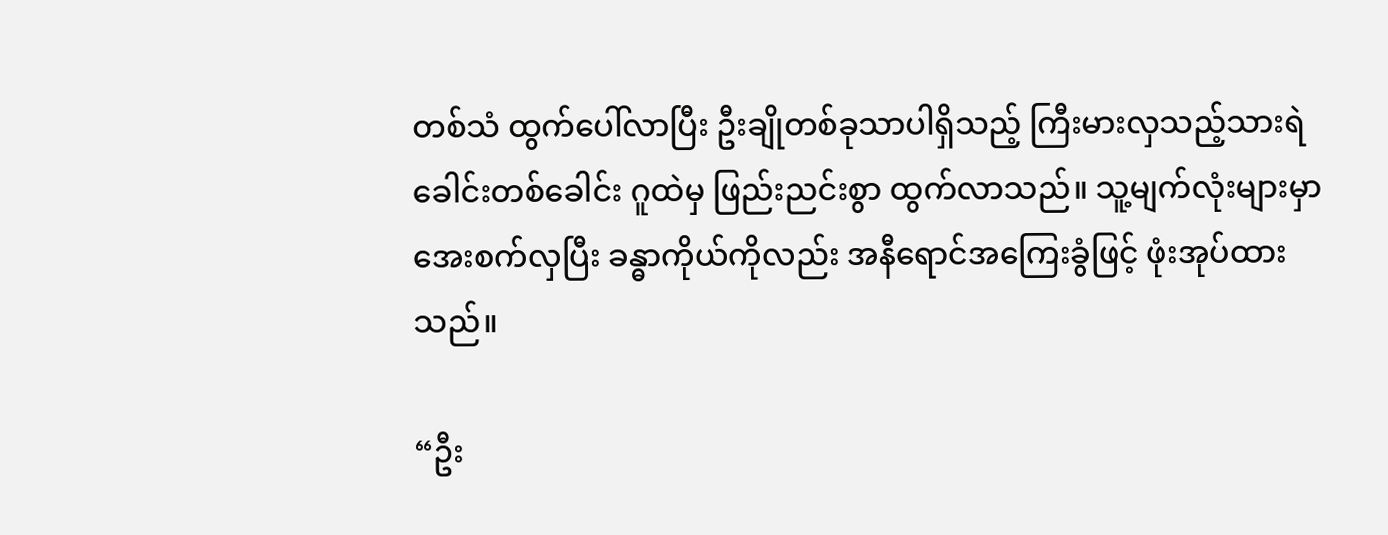တစ်သံ ထွက်ပေါ်လာပြီး ဦးချိုတစ်ခုသာပါရှိသည့် ကြီးမားလှသည့်သားရဲခေါင်းတစ်ခေါင်း ဂူထဲမှ ဖြည်းညင်းစွာ ထွက်လာသည်။ သူ့မျက်လုံးများမှာ အေးစက်လှပြီး ခန္ဓာကိုယ်ကိုလည်း အနီရောင်အကြေးခွံဖြင့် ဖုံးအုပ်ထားသည်။

“ဦး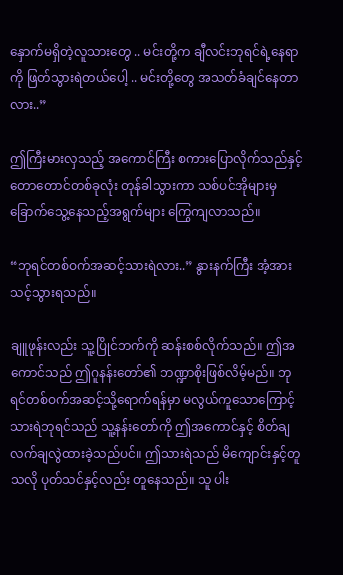နှောက်မရှိတဲ့လူသားတွေ .. မင်းတို့က ချီလင်းဘုရင်ရဲ့နေရာကို ဖြတ်သွားရဲတယ်ပေါ့ .. မင်းတို့တွေ အသတ်ခံချင်နေတာလား..”

ဤကြီးမားလှသည့် အကောင်ကြီး စကားပြောလိုက်သည်နှင့် တောတောင်တစ်ခုလုံး တုန်ခါသွားကာ သစ်ပင်အိုများမှ ခြောက်သွေ့နေသည့်အရွက်များ ကြွေကျလာသည်။

“ဘုရင်တစ်ဝက်အဆင့်သားရဲလား..” နွားနက်ကြီး အံ့အားသင့်သွားရသည်။

ချူဖုန်းလည်း သူ့ပြိုင်ဘက်ကို ဆန်းစစ်လိုက်သည်။ ဤအကောင်သည် ဤဂူနန်းတော်၏ ဘဏ္ဍာစိုးဖြစ်လိမ့်မည်။ ဘုရင်တစ်ဝက်အဆင့်သို့ရောက်ရန်မှာ မလွယ်ကူသောကြောင့် သားရဲဘုရင်သည် သူ့နန်းတော်ကို ဤအကောင်နှင့် စိတ်ချလက်ချလွဲထားခဲ့သည်ပင်။ ဤသားရဲသည် မိကျောင်းနှင့်တူသလို ပုတ်သင်နှင့်လည်း တူနေသည်။ သူ ပါး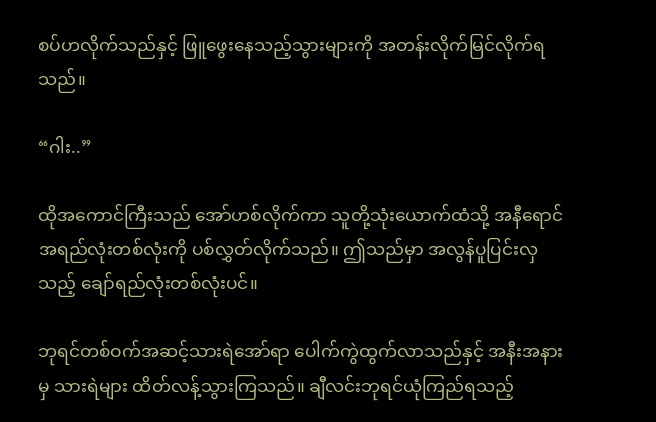စပ်ဟလိုက်သည်နှင့် ဖြူဖွေးနေသည့်သွားများကို အတန်းလိုက်မြင်လိုက်ရသည်။

“ဂါး..”

ထိုအကောင်ကြီးသည် အော်ဟစ်လိုက်ကာ သူတို့သုံးယောက်ထံသို့ အနီရောင်အရည်လုံးတစ်လုံးကို ပစ်လွှတ်လိုက်သည်။ ဤသည်မှာ အလွန်ပူပြင်းလှသည့် ချော်ရည်လုံးတစ်လုံးပင်။

ဘုရင်တစ်ဝက်အဆင့်သားရဲအော်ရာ ပေါက်ကွဲထွက်လာသည်နှင့် အနီးအနားမှ သားရဲများ ထိတ်လန့်သွားကြသည်။ ချီလင်းဘုရင်ယုံကြည်ရသည့်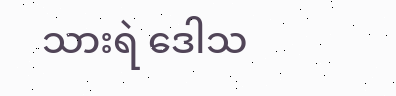သားရဲ ဒေါသ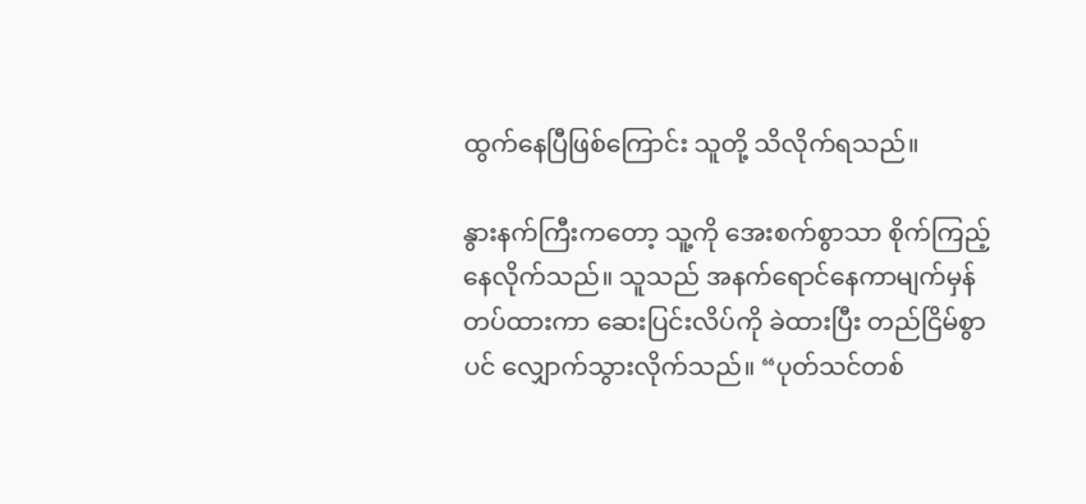ထွက်နေပြီဖြစ်ကြောင်း သူတို့ သိလိုက်ရသည်။

နွားနက်ကြီးကတော့ သူ့ကို အေးစက်စွာသာ စိုက်ကြည့်နေလိုက်သည်။ သူသည် အနက်ရောင်နေကာမျက်မှန်တပ်ထားကာ ဆေးပြင်းလိပ်ကို ခဲထားပြီး တည်ငြိမ်စွာပင် လျှောက်သွားလိုက်သည်။ “ပုတ်သင်တစ်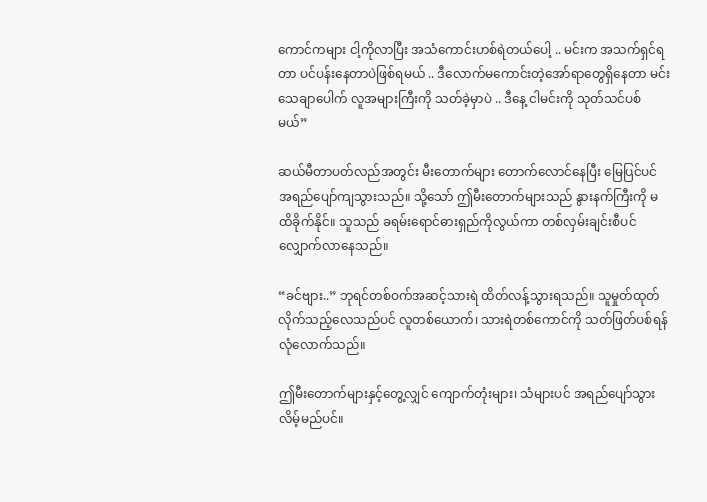ကောင်ကများ ငါ့ကိုလာပြီး အသံကောင်းဟစ်ရဲတယ်ပေါ့ .. မင်းက အသက်ရှင်ရတာ ပင်ပန်းနေတာပဲဖြစ်ရမယ် .. ဒီလောက်မကောင်းတဲ့အော်ရာတွေရှိနေတာ မင်း သေချာပေါက် လူအများကြီးကို သတ်ခဲ့မှာပဲ .. ဒီနေ့ ငါမင်းကို သုတ်သင်ပစ်မယ်”

ဆယ်မီတာပတ်လည်အတွင်း မီးတောက်များ တောက်လောင်နေပြီး မြေပြင်ပင် အရည်ပျော်ကျသွားသည်။ သို့သော် ဤမီးတောက်များသည် နွားနက်ကြီးကို မထိခိုက်နိုင်။ သူသည် ခရမ်းရောင်ဓားရှည်ကိုလွယ်ကာ တစ်လှမ်းချင်းစီပင် လျှောက်လာနေသည်။

“ခင်ဗျား..” ဘုရင်တစ်ဝက်အဆင့်သားရဲ ထိတ်လန့်သွားရသည်။ သူမှုတ်ထုတ်လိုက်သည့်လေသည်ပင် လူတစ်ယောက်၊ သားရဲတစ်ကောင်ကို သတ်ဖြတ်ပစ်ရန် လုံလောက်သည်။

ဤမီးတောက်များနှင့်တွေ့လျှင် ကျောက်တုံးများ၊ သံများပင် အရည်ပျော်သွားလိမ့်မည်ပင်။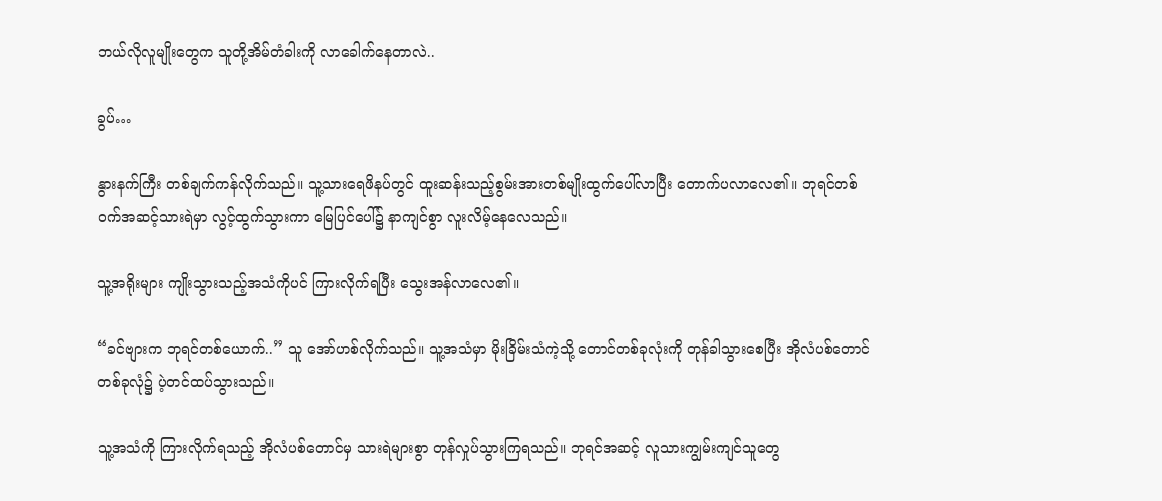ဘယ်လိုလူမျိုးတွေက သူတို့အိမ်တံခါးကို လာခေါက်နေတာလဲ..

ခွပ်…

နွားနက်ကြီး တစ်ချက်ကန်လိုက်သည်။ သူ့သားရေဖိနပ်တွင် ထူးဆန်းသည့်စွမ်းအားတစ်မျိုးထွက်ပေါ်လာပြီး တောက်ပလာလေ၏။ ဘုရင်တစ်ဝက်အဆင့်သားရဲမှာ လွင့်ထွက်သွားကာ မြေပြင်ပေါ်၌ နာကျင်စွာ လူးလိမ့်နေလေသည်။

သူ့အရိုးများ ကျိုးသွားသည့်အသံကိုပင် ကြားလိုက်ရပြီး သွေးအန်လာလေ၏။

“ခင်ဗျားက ဘုရင်တစ်ယောက်..” သူ အော်ဟစ်လိုက်သည်။ သူ့အသံမှာ မိုးခြိမ်းသံကဲ့သို့ တောင်တစ်ခုလုံးကို တုန်ခါသွားစေပြီး အိုလံပစ်တောင်တစ်ခုလုံ၌ ပဲ့တင်ထပ်သွားသည်။

သူ့အသံကို ကြားလိုက်ရသည့် အိုလံပစ်တောင်မှ သားရဲများစွာ တုန်လှုပ်သွားကြရသည်။ ဘုရင်အဆင့် လူသားကျွမ်းကျင်သူတွေ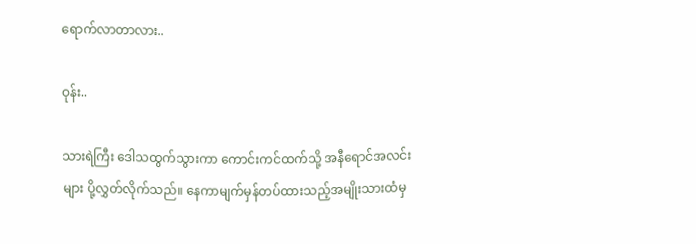ရောက်လာတာလား..

ဝုန်း..

သားရဲကြီး ဒေါသထွက်သွားကာ ကောင်းကင်ထက်သို့ အနီရောင်အလင်းများ ပို့လွှတ်လိုက်သည်။ နေကာမျက်မှန်တပ်ထားသည့်အမျိုးသားထံမှ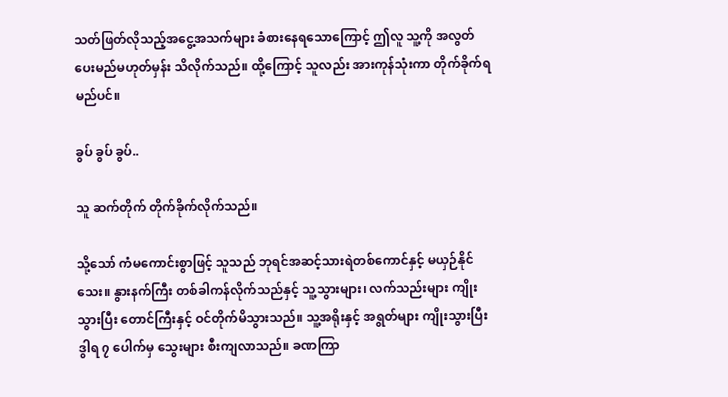သတ်ဖြတ်လိုသည့်အငွေ့အသက်များ ခံစားနေရသောကြောင့် ဤလူ သူ့ကို အလွတ်ပေးမည်မဟုတ်မှန်း သိလိုက်သည်။ ထို့ကြောင့် သူလည်း အားကုန်သုံးကာ တိုက်ခိုက်ရမည်ပင်။

ခွပ် ခွပ် ခွပ်..

သူ ဆက်တိုက် တိုက်ခိုက်လိုက်သည်။

သို့သော် ကံမကောင်းစွာဖြင့် သူသည် ဘုရင်အဆင့်သားရဲတစ်ကောင်နှင့် မယှဉ်နိုင်သေး။ နွားနက်ကြီး တစ်ခါကန်လိုက်သည်နှင့် သူ့သွားများ၊ လက်သည်းများ ကျိုးသွားပြီး တောင်ကြီးနှင့် ဝင်တိုက်မိသွားသည်။ သူ့အရိုးနှင့် အရွတ်များ ကျိုးသွားပြီး ဒွါရ ၇ ပေါက်မှ သွေးများ စီးကျလာသည်။ ခဏကြာ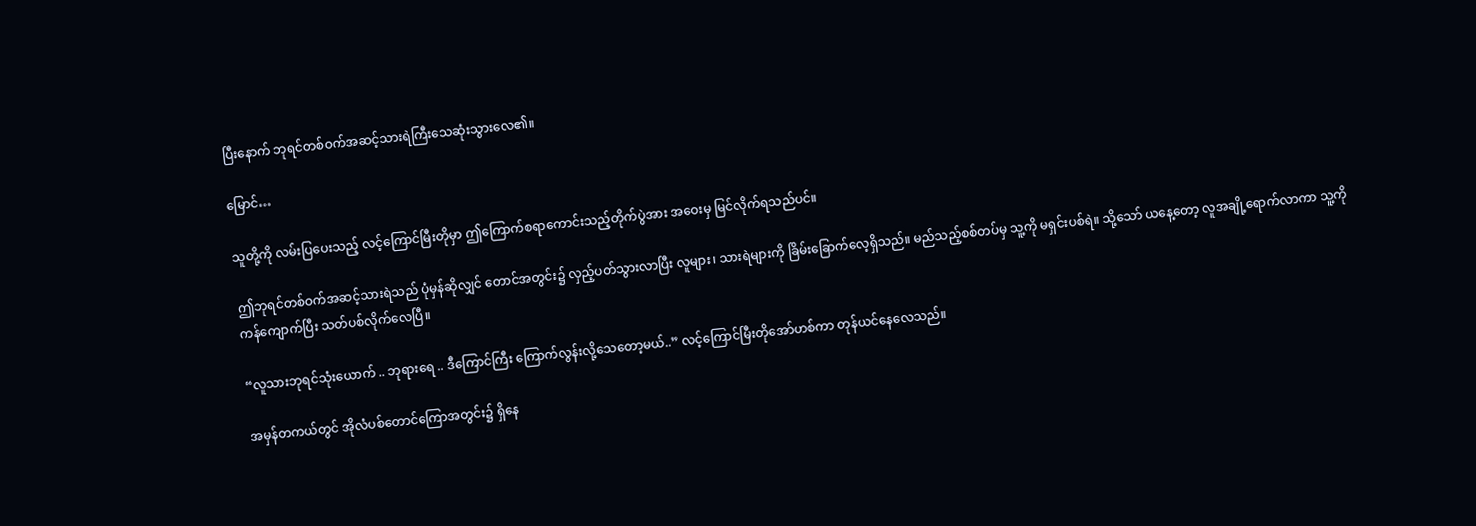ပြီးနောက် ဘုရင်တစ်ဝက်အဆင့်သားရဲကြီးသေဆုံးသွားလေ၏။

မြောင်…

သူတို့ကို လမ်းပြပေးသည့် လင့်ကြောင်မြီးတိုမှာ ဤကြောက်စရာကောင်းသည့်တိုက်ပွဲအား အဝေးမှ မြင်လိုက်ရသည်ပင်။

ဤဘုရင်တစ်ဝက်အဆင့်သားရဲသည် ပုံမှန်ဆိုလျှင် တောင်အတွင်း၌ လှည့်ပတ်သွားလာပြီး လူများ၊ သားရဲများကို ခြိမ်းခြောက်လေ့ရှိသည်။ မည်သည့်စစ်တပ်မှ သူ့ကို မရှင်းပစ်ရဲ။ သို့သော် ယနေ့တော့ လူအချို့ရောက်လာကာ သူ့ကို ကန်ကျောက်ပြီး သတ်ပစ်လိုက်လေပြီ။

“လူသားဘုရင်သုံးယောက် .. ဘုရားရေ .. ဒီကြောင်ကြီး ကြောက်လွန်းလို့သေတော့မယ်..” လင့်ကြောင်မြီးတိုအော်ဟစ်ကာ တုန်ယင်နေလေသည်။

အမှန်တကယ်တွင် အိုလံပစ်တောင်ကြောအတွင်း၌ ရှိနေ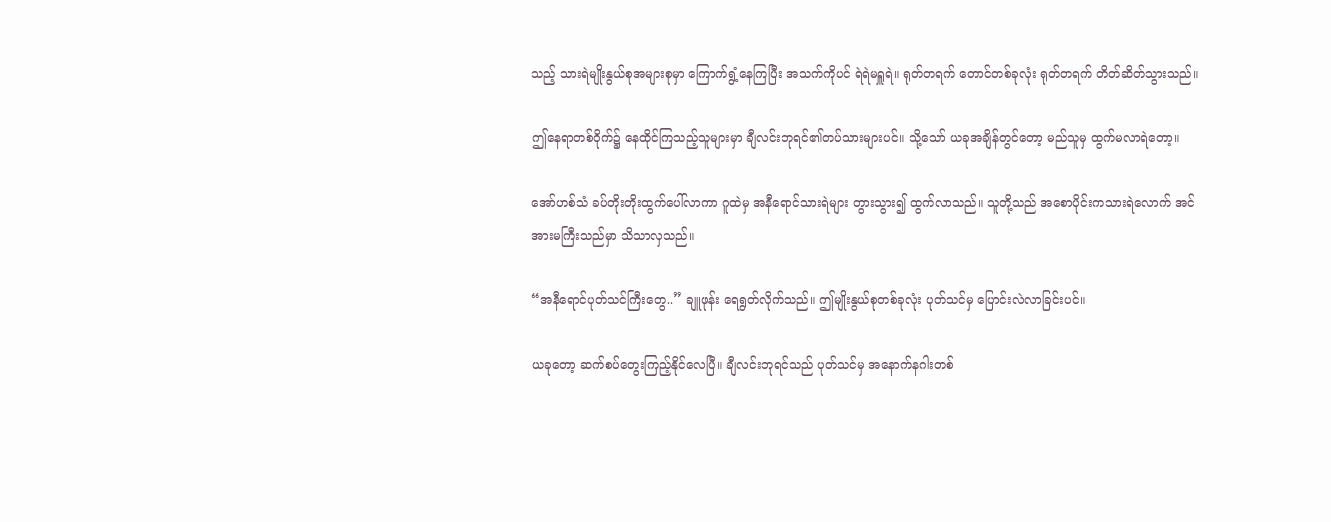သည့် သားရဲမျိုးနွယ်စုအများစုမှာ ကြောက်ရွံ့နေကြပြီး အသက်ကိုပင် ရဲရဲမရှူရဲ။ ရုတ်တရက် တောင်တစ်ခုလုံး ရုတ်တရက် တိတ်ဆိတ်သွားသည်။

ဤနေရာတစ်ဝိုက်၌ နေထိုင်ကြသည့်သူများမှာ ချီလင်းဘုရင်၏တပ်သားများပင်။ သို့သော် ယခုအချိန်တွင်တော့ မည်သူမှ ထွက်မလာရဲတော့။

အော်ဟစ်သံ ခပ်တိုးတိုးထွက်ပေါ်လာကာ ဂူထဲမှ အနီရောင်သားရဲများ တွားသွား၍ ထွက်လာသည်။ သူတို့သည် အစောပိုင်းကသားရဲလောက် အင်အားမကြီးသည်မှာ သိသာလှသည်။

“အနီရောင်ပုတ်သင်ကြီးတွေ..” ချူဖုန်း ရေရွတ်လိုက်သည်။ ဤမျိုးနွယ်စုတစ်ခုလုံး ပုတ်သင်မှ ပြောင်းလဲလာခြင်းပင်။

ယခုတော့ ဆက်စပ်တွေးကြည့်နိုင်လေပြီ။ ချီလင်းဘုရင်သည် ပုတ်သင်မှ အနောက်နဂါးတစ်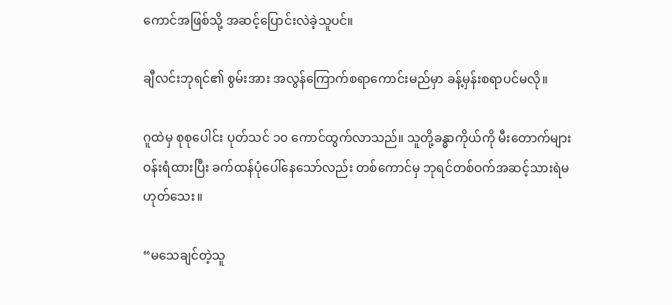ကောင်အဖြစ်သို့ အဆင့်ပြောင်းလဲခဲ့သူပင်။

ချီလင်းဘုရင်၏ စွမ်းအား အလွန်ကြောက်စရာကောင်းမည်မှာ ခန့်မှန်းစရာပင်မလို။

ဂူထဲမှ စုစုပေါင်း ပုတ်သင် ၁၀ ကောင်ထွက်လာသည်။ သူတို့ခန္ဓာကိုယ်ကို မီးတောက်များ ဝန်းရံထားပြီး ခက်ထန်ပုံပေါ်နေသော်လည်း တစ်ကောင်မှ ဘုရင်တစ်ဝက်အဆင့်သားရဲမဟုတ်သေး။

“မသေချင်တဲ့သူ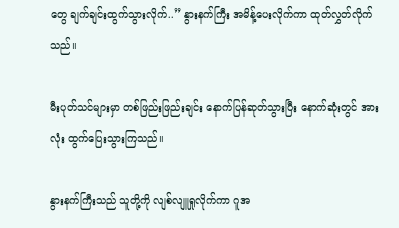တွေ ချက်ချင်းထွက်သွားလိုက်..” နွားနက်ကြီး အမိန့်ပေးလိုက်ကာ ထုတ်လွှတ်လိုက်သည်။

မီးပုတ်သင်များမှာ တစ်ဖြည်းဖြည်းချင်း နောက်ပြန်ဆုတ်သွားပြီး နောက်ဆုံးတွင် အားလုံး ထွက်ပြေးသွားကြသည်။

နွားနက်ကြီးသည် သူတို့ကို လျစ်လျူရှုလိုက်ကာ ဂူအ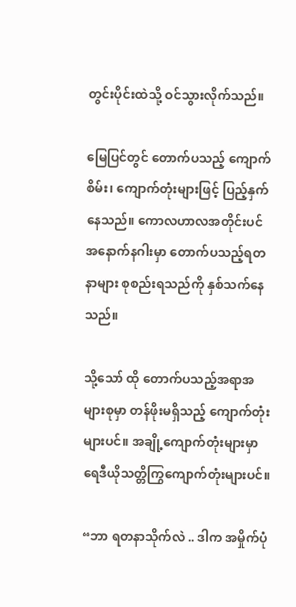တွင်းပိုင်းထဲသို့ ဝင်သွားလိုက်သည်။

မြေပြင်တွင် တောက်ပသည့် ကျောက်စိမ်း၊ ကျောက်တုံးများဖြင့် ပြည့်နှက်နေသည်။ ကောလဟာလအတိုင်းပင် အနောက်နဂါးမှာ တောက်ပသည့်ရတနာများ စုစည်းရသည်ကို နှစ်သက်နေသည်။

သို့သော် ထို တောက်ပသည့်အရာအများစုမှာ တန်ဖိုးမရှိသည့် ကျောက်တုံးများပင်။ အချို့ကျောက်တုံးများမှာ ရေဒီယိုသတ္တိကြွကျောက်တုံးများပင်။

“ဘာ ရတနာသိုက်လဲ .. ဒါက အမှိုက်ပုံ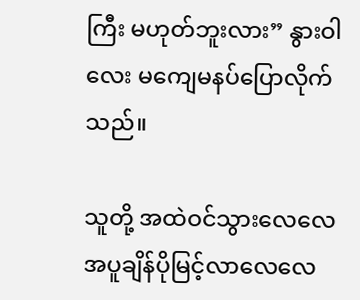ကြီး မဟုတ်ဘူးလား” နွားဝါလေး မကျေမနပ်ပြောလိုက်သည်။

သူတို့ အထဲဝင်သွားလေလေ အပူချိန်ပိုမြင့်လာလေလေ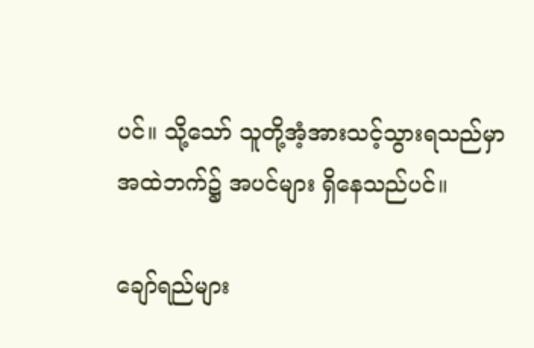ပင်။ သို့သော် သူတို့အံ့အားသင့်သွားရသည်မှာ အထဲဘက်၌ အပင်များ ရှိနေသည်ပင်။

ချော်ရည်များ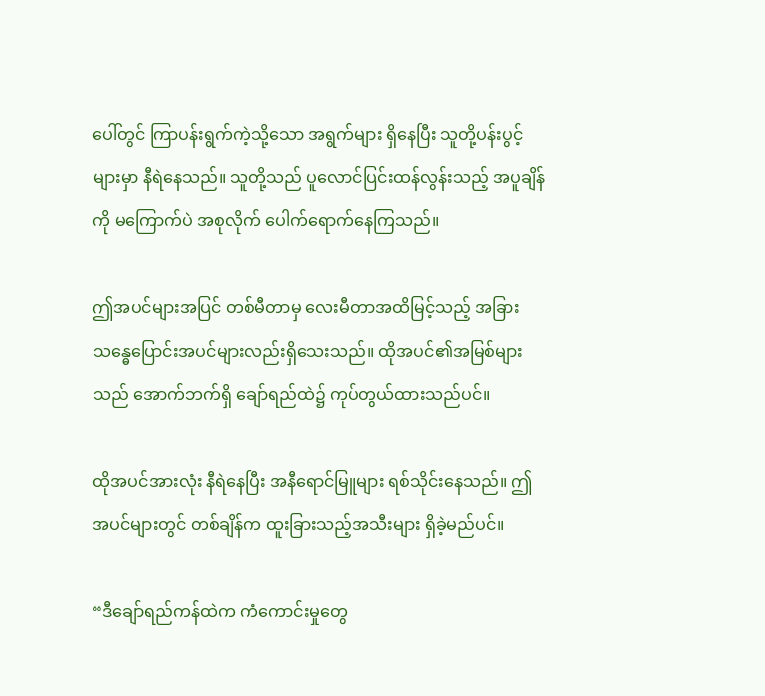ပေါ်တွင် ကြာပန်းရွက်ကဲ့သို့သော အရွက်များ ရှိနေပြီး သူတို့ပန်းပွင့်များမှာ နီရဲနေသည်။ သူတို့သည် ပူလောင်ပြင်းထန်လွန်းသည့် အပူချိန်ကို မကြောက်ပဲ အစုလိုက် ပေါက်ရောက်နေကြသည်။

ဤအပင်များအပြင် တစ်မီတာမှ လေးမီတာအထိမြင့်သည့် အခြားသန္ဓေပြောင်းအပင်များလည်းရှိသေးသည်။ ထိုအပင်၏အမြစ်များသည် အောက်ဘက်ရှိ ချော်ရည်ထဲ၌ ကုပ်တွယ်ထားသည်ပင်။

ထိုအပင်အားလုံး နီရဲနေပြီး အနီရောင်မြူများ ရစ်သိုင်းနေသည်။ ဤအပင်များတွင် တစ်ချိန်က ထူးခြားသည့်အသီးများ ရှိခဲ့မည်ပင်။

“ဒီချော်ရည်ကန်ထဲက ကံကောင်းမှုတွေ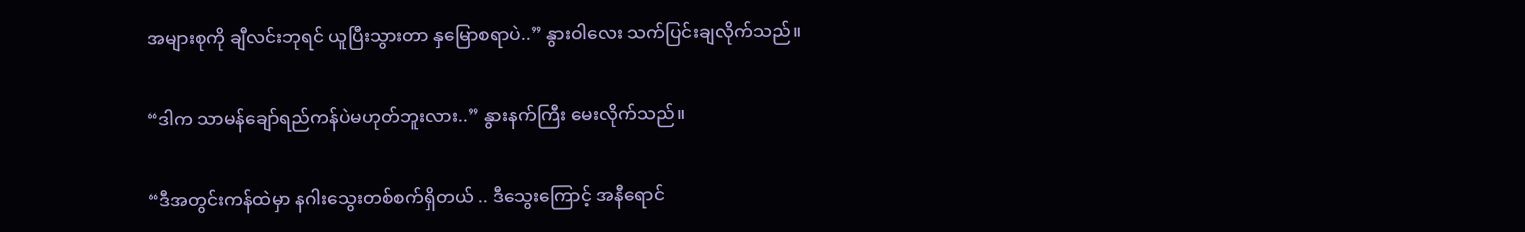အများစုကို ချီလင်းဘုရင် ယူပြီးသွားတာ နှမြောစရာပဲ..” နွားဝါလေး သက်ပြင်းချလိုက်သည်။

“ဒါက သာမန်ချော်ရည်ကန်ပဲမဟုတ်ဘူးလား..” နွားနက်ကြီး မေးလိုက်သည်။

“ဒီအတွင်းကန်ထဲမှာ နဂါးသွေးတစ်စက်ရှိတယ် .. ဒီသွေးကြောင့် အနီရောင်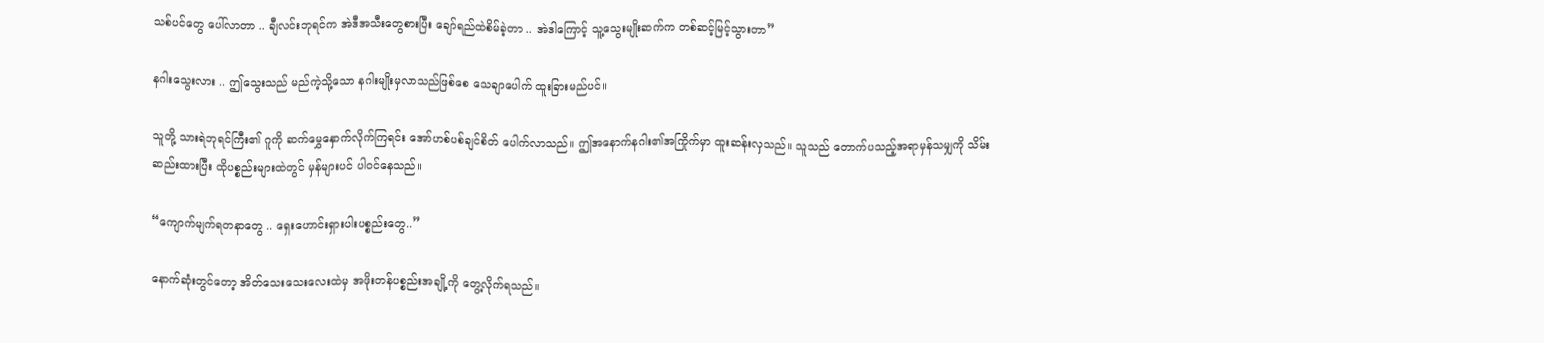သစ်ပင်တွေ ပေါ်လာတာ .. ချီလင်းဘုရင်က အဲဒီအသီးတွေစားပြီး ချော်ရည်ထဲစိမ်ခဲ့တာ .. အဲဒါကြောင့် သူ့သွေးမျိုးဆက်က တစ်ဆင့်မြင့်သွားတာ”

နဂါးသွေးလား .. ဤသွေးသည် မည်ကဲ့သို့သော နဂါးမျိုးမှလာသည်ဖြစ်စေ သေချာပေါက် ထူးခြားမည်ပင်။

သူတို့ သားရဲဘုရင်ကြီး၏ ဂူကို ဆက်မွှေနှောက်လိုက်ကြရင်း အော်ဟစ်ပစ်ချင်စိတ်‌ ပေါက်လာသည်။ ဤအနောက်နဂါး၏အကြိုက်မှာ ထူးဆန်းလှသည်။ သူသည် တောက်ပသည့်အရာမှန်သမျှကို သိမ်းဆည်းထားပြီး ထိုပစ္စည်းများထဲတွင် မှန်များပင် ပါဝင်နေသည်။

“ကျောက်မျက်ရတနာတွေ .. ရှေးဟောင်းရှားပါးပစ္စည်းတွေ..”

နောက်ဆုံးတွင်တော့ အိတ်သေးသေးလေးထဲမှ အဖိုးတန်ပစ္စည်းအချို့ကို တွေ့လိုက်ရသည်။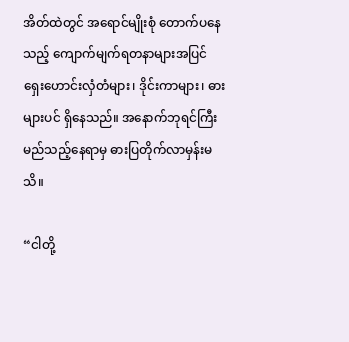အိတ်ထဲတွင် အရောင်မျိုးစုံ တောက်ပနေသည့် ကျောက်မျက်ရတနာများအပြင် ရှေးဟောင်းလှံတံများ၊ ဒိုင်းကာများ၊ ဓားများပင် ရှိနေသည်။ အနောက်ဘုရင်ကြီး မည်သည့်နေရာမှ ဓားပြတိုက်လာမှန်းမသိ။

“ငါတို့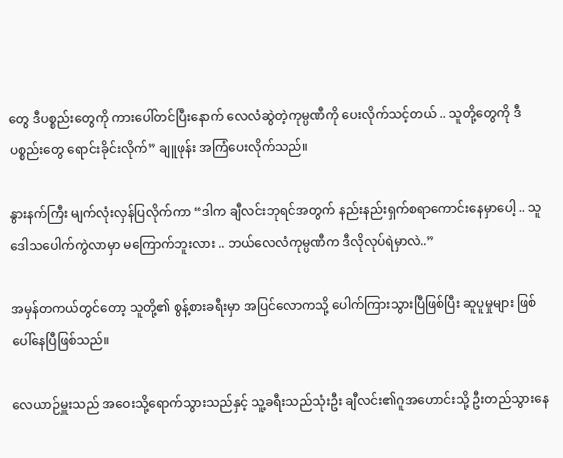တွေ ဒီပစ္စည်းတွေကို ကားပေါ်တင်ပြီးနောက် လေလံဆွဲတဲ့ကုမ္ပဏီကို ပေးလိုက်သင့်တယ် .. သူတို့တွေကို ဒီပစ္စည်းတွေ ရောင်းခိုင်းလိုက်” ချူဖုန်း အကြံပေးလိုက်သည်။

နွားနက်ကြီး မျက်လုံးလှန်ပြလိုက်ကာ “ဒါက ချီလင်းဘုရင်အတွက် နည်းနည်းရှက်စရာကောင်းနေမှာပေါ့ .. သူ ဒေါသပေါက်ကွဲလာမှာ မကြောက်ဘူးလား .. ဘယ်လေလံကုမ္ပဏီက ဒီလိုလုပ်ရဲမှာလဲ..”

အမှန်တကယ်တွင်တော့ သူတို့၏ စွန့်စားခရီးမှာ အပြင်လောကသို့ ပေါက်ကြားသွားပြီဖြစ်ပြီး ဆူပူမှုများ ဖြစ်ပေါ်နေပြီဖြစ်သည်။

လေယာဉ်မှူးသည် အဝေးသို့ရောက်သွားသည်နှင့် သူ့ခရီးသည်သုံးဦး ချီလင်း၏ဂူအဟောင်းသို့ ဦးတည်သွားနေ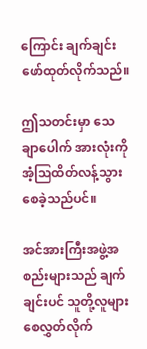ကြောင်း ချက်ချင်းဖော်ထုတ်လိုက်သည်။

ဤသတင်းမှာ သေချာပေါက် အားလုံးကို အံ့ဩထိတ်လန့်သွားစေခဲ့သည်ပင်။

အင်အားကြီးအဖွဲ့အစည်းများသည် ချက်ချင်းပင် သူတို့လူများ စေလွှတ်လိုက်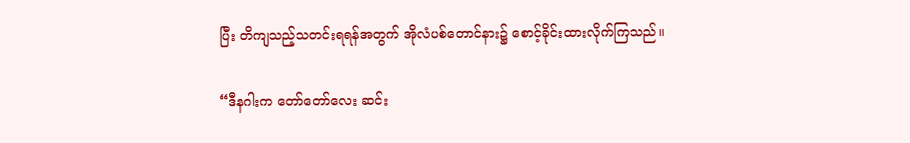ပြီး တိကျသည့်သတင်းရရန်အတွက် အိုလံပစ်တောင်နား၌ စောင့်ခိုင်းထားလိုက်ကြသည်။

“ဒီနဂါးက တော်တော်လေး ဆင်း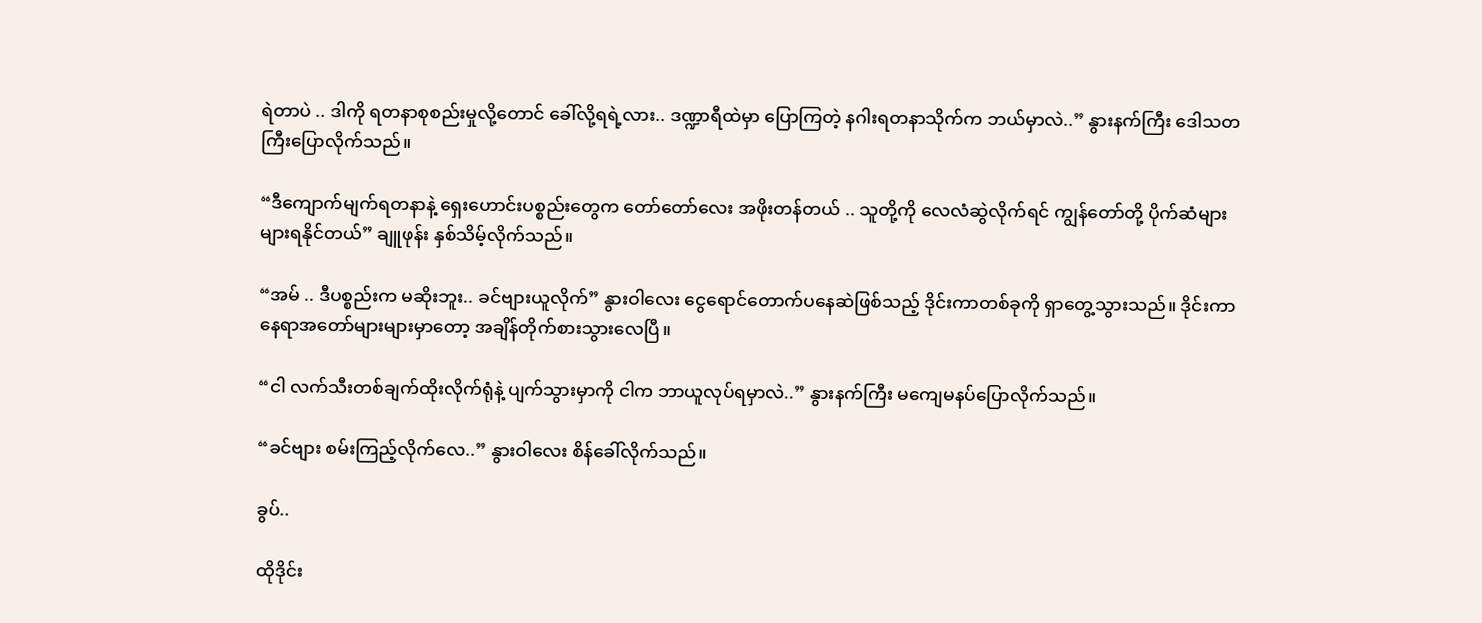ရဲတာပဲ .. ဒါကို ရတနာစုစည်းမှုလို့တောင် ခေါ်လို့ရရဲ့လား.. ဒဏ္ဍာရီထဲမှာ ပြောကြတဲ့ နဂါးရတနာသိုက်က ဘယ်မှာလဲ..” နွားနက်ကြီး ဒေါသတကြီးပြောလိုက်သည်။

“ဒီကျောက်မျက်ရတနာနဲ့ ရှေးဟောင်းပစ္စည်းတွေက‌ တော်တော်လေး အဖိုးတန်တယ် .. သူတို့ကို လေလံဆွဲလိုက်ရင် ကျွန်တော်တို့ ပိုက်ဆံများများရနိုင်တယ်” ချူဖုန်း နှစ်သိမ့်လိုက်သည်။

“အမ် .. ဒီပစ္စည်းက မဆိုးဘူး.. ခင်ဗျားယူလိုက်” နွားဝါလေး ငွေရောင်တောက်ပနေဆဲဖြစ်သည့် ဒိုင်းကာတစ်ခုကို ရှာတွေ့သွားသည်။ ဒိုင်းကာနေရာအတော်များများမှာတော့ အချိန်တိုက်စားသွားလေပြီ။

“ငါ လက်သီးတစ်ချက်ထိုးလိုက်ရုံနဲ့ ပျက်သွားမှာကို ငါက ဘာယူလုပ်ရမှာလဲ..” နွားနက်ကြီး မကျေမနပ်ပြောလိုက်သည်။

“ခင်ဗျား စမ်းကြည့်လိုက်လေ..” နွားဝါလေး စိန်ခေါ်လိုက်သည်။

ခွပ်..

ထိုဒိုင်း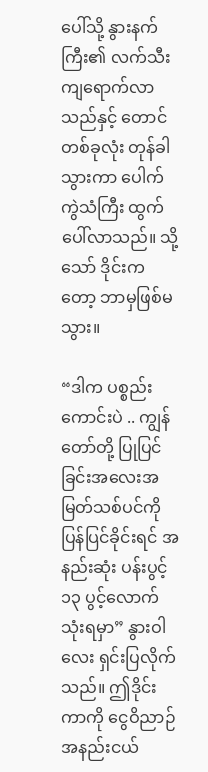ပေါ်သို့ နွားနက်ကြီး၏ လက်သီးကျရောက်လာသည်နှင့် တောင်တစ်ခုလုံး တုန်ခါသွားကာ ပေါက်ကွဲသံကြီး ထွက်ပေါ်လာသည်။ သို့သော် ဒိုင်းကတော့ ဘာမှဖြစ်မသွား။

“ဒါက ပစ္စည်းကောင်းပဲ .. ကျွန်တော်တို့ ပြုပြင်ခြင်းအလေးအမြတ်သစ်ပင်ကို ပြန်ပြင်ခိုင်းရင် အနည်းဆုံး ပန်းပွင့် ၁၃ ပွင့်လောက်သုံးရမှာ” နွားဝါလေး ရှင်းပြလိုက်သည်။ ဤဒိုင်းကာကို ငွေဝိညာဉ်အနည်းငယ်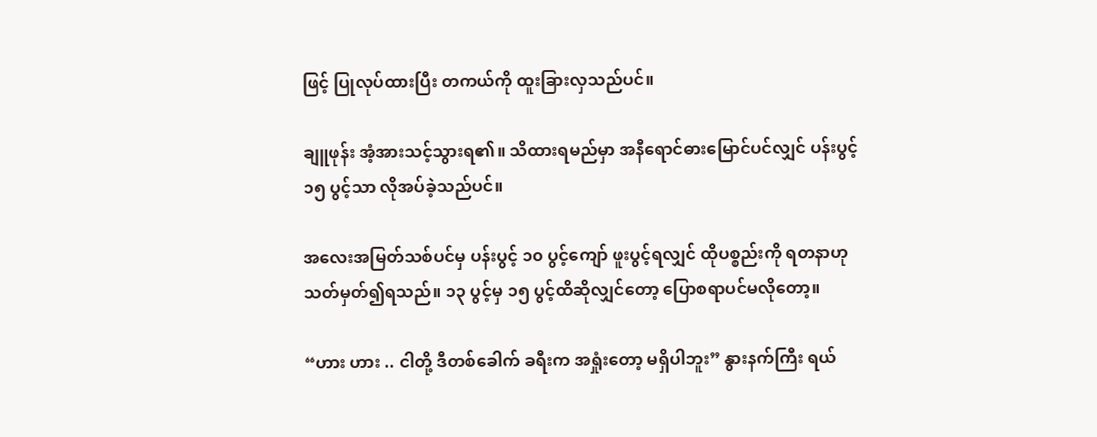ဖြင့် ပြုလုပ်ထားပြီး တကယ်ကို ထူးခြားလှသည်ပင်။

ချူဖုန်း အံ့အားသင့်သွားရ၏။ သိထားရမည်မှာ အနီရောင်ဓားမြောင်ပင်လျှင် ပန်းပွင့် ၁၅ ပွင့်သာ လိုအပ်ခဲ့သည်ပင်။

အလေးအမြတ်သစ်ပင်မှ ပန်းပွင့် ၁၀ ပွင့်ကျော် ဖူးပွင့်ရလျှင် ထိုပစ္စည်းကို ရတနာဟု သတ်မှတ်၍ရသည်။ ၁၃ ပွင့်မှ ၁၅ ပွင့်ထိဆိုလျှင်တော့ ပြောစရာပင်မလိုတော့။

“ဟား ဟား .. ငါတို့ ဒီတစ်ခေါက် ခရီးက အရှုံးတော့ မရှိပါဘူး” နွားနက်ကြီး ရယ်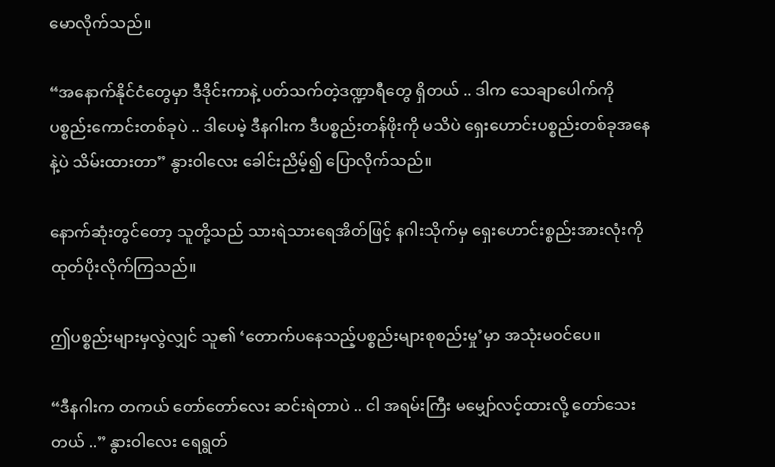မောလိုက်သည်။

“အနောက်နိုင်ငံတွေမှာ ဒီဒိုင်းကာနဲ့ ပတ်သက်တဲ့ဒဏ္ဍာရီတွေ ရှိတယ် .. ဒါက သေချာပေါက်ကို ပစ္စည်းကောင်းတစ်ခုပဲ .. ဒါပေမဲ့ ဒီနဂါးက ဒီပစ္စည်းတန်ဖိုးကို မသိပဲ ရှေးဟောင်းပစ္စည်းတစ်ခုအ‌နေနဲ့ပဲ သိမ်းထားတာ” နွားဝါလေး ခေါင်းညိမ့်၍ ပြောလိုက်သည်။

နောက်ဆုံးတွင်တော့ သူတို့သည် သားရဲသားရေအိတ်ဖြင့် နဂါးသိုက်မှ ရှေးဟောင်းစ္စည်းအားလုံးကို ထုတ်ပိုးလိုက်ကြသည်။

ဤပစ္စည်းများမှလွဲလျှင် သူ၏ ‘တောက်ပနေသည့်ပစ္စည်းများစုစည်းမှု’မှာ အသုံးမဝင်ပေ။

“ဒီနဂါးက တကယ် တော်တော်လေး ဆင်းရဲတာပဲ .. ငါ အရမ်းကြီး မမျှော်လင့်ထားလို့ တော်သေးတယ် ..” နွားဝါလေး ရေရွတ်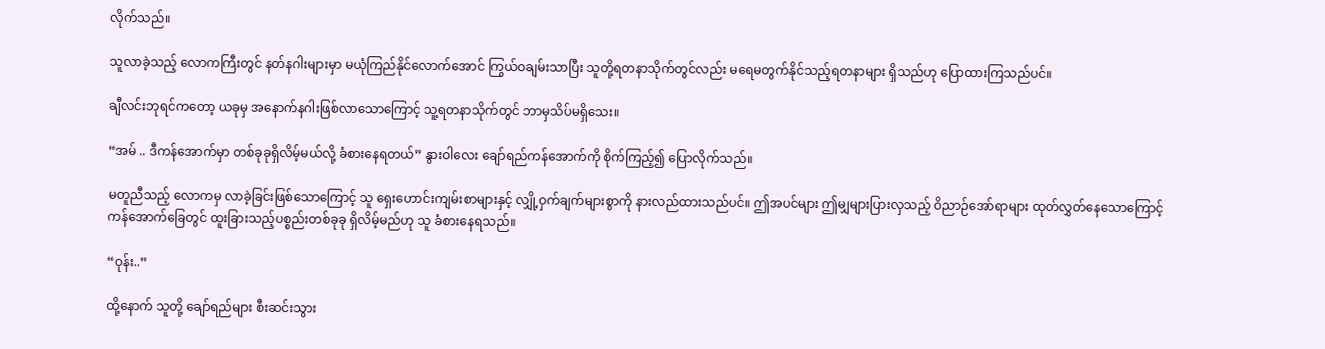လိုက်သည်။

သူလာခဲ့သည့် လောကကြီးတွင် နတ်နဂါးများမှာ မယုံကြည်နိုင်လောက်အောင် ကြွယ်ဝချမ်းသာပြီး သူတို့ရတနာသိုက်တွင်လည်း မရေမတွက်နိုင်သည့်ရတနာများ ရှိသည်ဟု ပြောထားကြသည်ပင်။

ချီလင်းဘုရင်ကတော့ ယခုမှ အနောက်နဂါးဖြစ်လာသောကြောင့် သူ့ရတနာသိုက်တွင် ဘာမှသိပ်မရှိသေး။

“အမ် .. ဒီကန်အောက်မှာ တစ်ခုခုရှိလိမ့်မယ်လို့ ခံစားနေရတယ်” နွားဝါလေး ချော်ရည်ကန်အောက်ကို စိုက်ကြည့်၍ ပြောလိုက်သည်။

မတူညီသည့် လောကမှ လာခဲ့ခြင်းဖြစ်သောကြောင့် သူ ရှေးဟောင်းကျမ်းစာများနှင့် လျှို့ဝှက်ချက်များစွာကို နားလည်ထားသည်ပင်။ ဤအပင်များ ဤမျှများပြားလှသည့် ဝိညာဉ်အော်ရာများ ထုတ်လွှတ်နေသောကြောင့် ကန်အောက်ခြေတွင် ထူးခြားသည့်ပစ္စည်းတစ်ခုခု ရှိလိမ့်မည်ဟု သူ ခံစားနေရသည်။

“ဝုန်း..”

ထို့နောက် သူတို့ ချော်ရည်များ စီးဆင်းသွား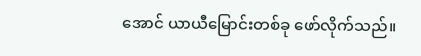အောင် ယာယီမြောင်းတစ်ခု ဖော်လိုက်သည်။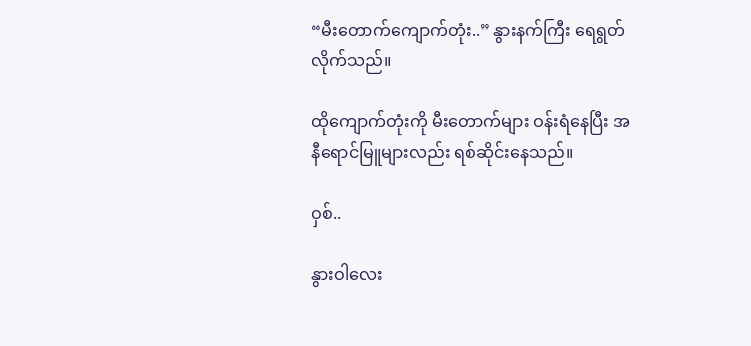“မီးတောက်ကျောက်တုံး..” နွားနက်ကြီး ရေရွတ်လိုက်သည်။

ထိုကျောက်တုံးကို မီးတောက်များ ဝန်းရံနေပြီး အနီရောင်မြူများလည်း ရစ်ဆိုင်းနေသည်။

ဝှစ်..

နွားဝါလေး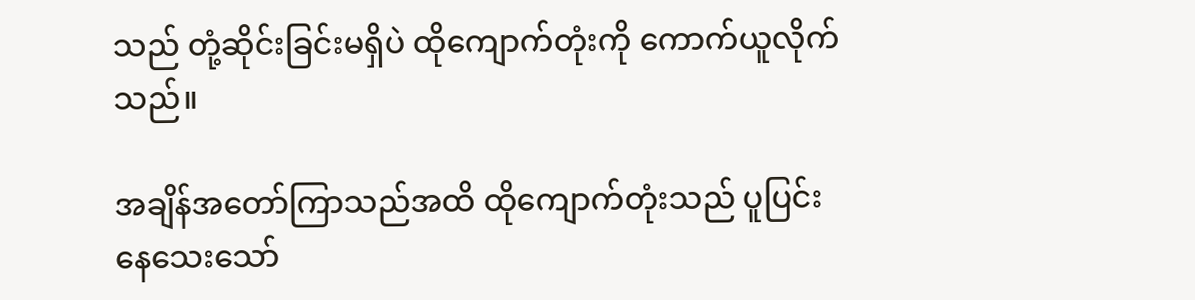သည် တုံ့ဆိုင်းခြင်းမရှိပဲ ထိုကျောက်တုံးကို ကောက်ယူလိုက်သည်။

အချိန်အတော်ကြာသည်အထိ ထိုကျောက်တုံးသည် ပူပြင်းနေသေးသော်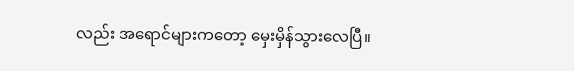လည်း အရောင်များကတော့ မှေးမှိန်သွားလေပြီ။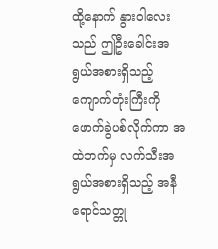ထို့နောက် နွားဝါလေးသည် ဤဦးခေါင်းအရွယ်အစားရှိသည့် ကျောက်တုံးကြီးကို ဖောက်ခွဲပစ်လိုက်ကာ အထဲဘက်မှ လက်သီးအရွယ်အစားရှိသည့် အနီရောင်သတ္တု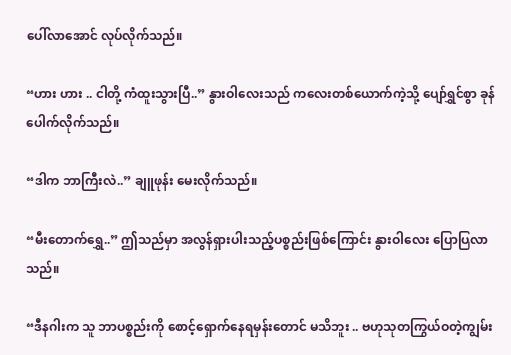ပေါ်လာအောင် လုပ်လိုက်သည်။

“ဟား ဟား .. ငါတို့ ကံထူးသွားပြီ..” နွားဝါလေးသည် ကလေးတစ်ယောက်ကဲ့သို့ ပျော်ရွှင်စွာ ခုန်ပေါက်လိုက်သည်။

“ဒါက ဘာကြီးလဲ..” ချူဖုန်း မေးလိုက်သည်။

“မီးတောက်ရွှေ..” ဤသည်မှာ အလွန်ရှားပါးသည့်ပစ္စည်းဖြစ်ကြောင်း နွားဝါလေး ပြောပြလာသည်။

“ဒီနဂါးက သူ ဘာပစ္စည်းကို စောင့်ရှောက်နေရမှန်းတောင် မသိဘူး .. ဗဟုသုတကြွယ်ဝတဲ့ကျွမ်း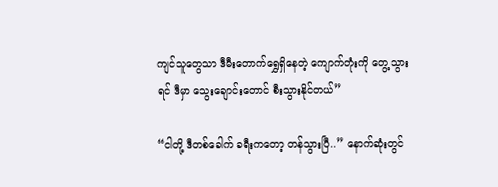ကျင်သူတွေသာ ဒီမီးတောက်ရွှေရှိနေတဲ့ ကျောက်တုံးကို တွေ့သွားရင် ဒီမှာ သွေးချောင်းတောင် စီးသွားနိုင်တယ်”

“ငါတို့ ဒီတစ်ခေါက် ခရီးကတော့ တန်သွားပြီ..” နောက်ဆုံးတွင်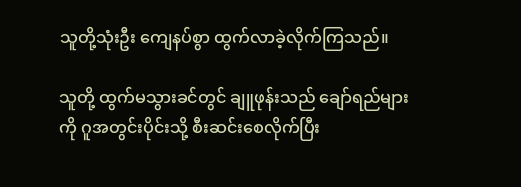သူတို့သုံးဦး ကျေနပ်စွာ ထွက်လာခဲ့လိုက်ကြသည်။

သူတို့ ထွက်မသွားခင်တွင် ချူဖုန်းသည် ချော်ရည်များကို ဂူအတွင်းပိုင်းသို့ စီးဆင်းစေလိုက်ပြီး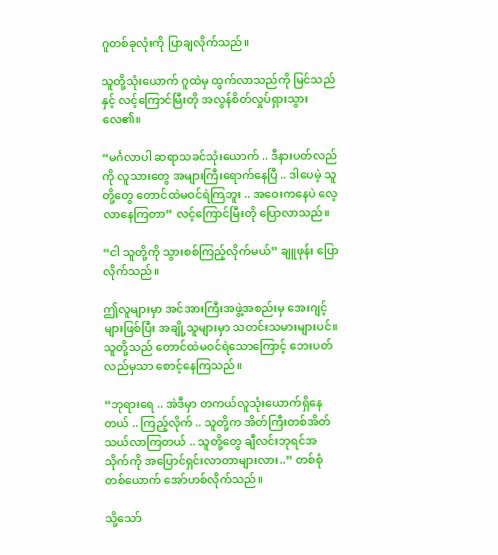ဂူတစ်ခုလုံးကို ပြာချလိုက်သည်။

သူတို့သုံးယောက် ဂူထဲမှ ထွက်လာသည်ကို မြင်သည်နှင့် လင့်ကြောင်မြီးတို အလွန်စိတ်လှုပ်ရှားသွားလေ၏။

“မင်္ဂလာပါ ဆရာသခင်သုံးယောက် .. ဒီနားပတ်လည်ကို လူသားတွေ အများကြီးရောက်နေပြီ .. ဒါပေမဲ့ သူတို့တွေ တောင်ထဲမဝင်ရဲကြဘူး .. အဝေးကနေပဲ လေ့လာနေကြတာ” လင့်ကြောင်မြီးတို ပြောလာသည်။

“ငါ သူတို့ကို သွားစစ်ကြည့်လိုက်မယ်” ချူဖုန်း ပြောလိုက်သည်။

ဤလူများမှာ အင်အားကြီးအဖွဲ့အစည်းမှ အေးဂျင့်များဖြစ်ပြီး အချို့သူများမှာ သတင်းသမားများပင်။ သူတို့သည် တောင်ထဲမဝင်ရဲသောကြောင့် ဘေးပတ်လည်မှသာ စောင့်နေကြသည်။

“ဘုရားရေ .. အဲဒီမှာ တကယ်လူသုံးယောက်ရှိနေတယ် .. ကြည့်လိုက် .. သူတို့က အိတ်ကြီးတစ်အိတ်သယ်လာကြတယ် .. သူတို့တွေ ချီလင်းဘုရင်အသိုက်ကို အပြောင်ရှင်းလာတာများလား..” တစ်စုံတစ်ယောက် အော်ဟစ်လိုက်သည်။

သို့သော်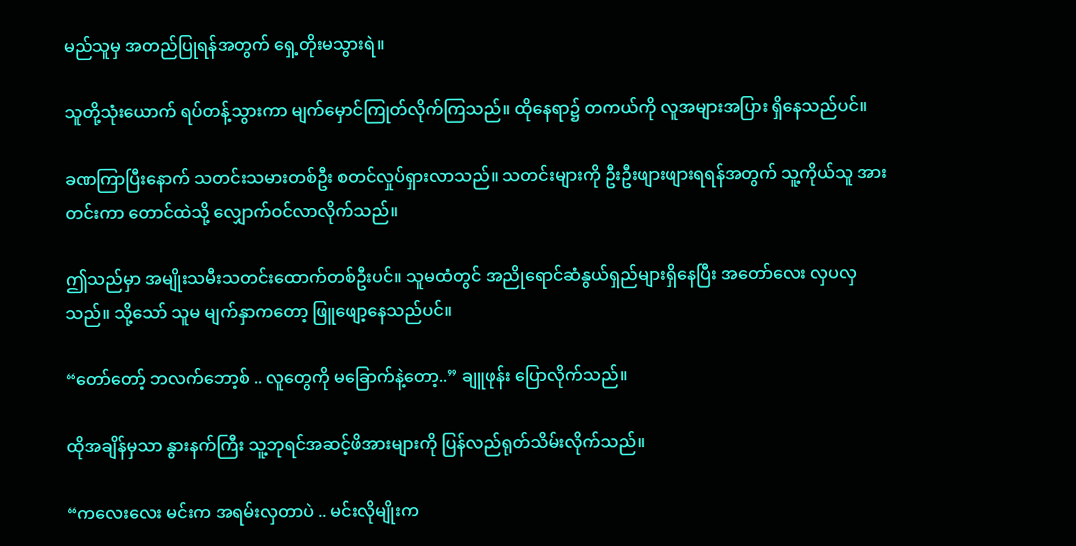မည်သူမှ အတည်ပြုရန်အတွက် ရှေ့တိုးမသွားရဲ။

သူတို့သုံးယောက် ရပ်တန့်သွားကာ မျက်မှောင်ကြုတ်လိုက်ကြသည်။ ထိုနေရာ၌ တကယ်ကို လူအများအပြား ရှိနေသည်ပင်။

ခဏကြာပြီးနောက် သတင်းသမားတစ်ဦး စတင်လှုပ်ရှားလာသည်။ သတင်းများကို ဦးဦးဖျားဖျားရရန်အတွက် သူ့ကိုယ်သူ အားတင်းကာ တောင်ထဲသို့ လျှောက်ဝင်လာလိုက်သည်။

ဤသည်မှာ အမျိုးသမီးသတင်းထောက်တစ်ဦးပင်။ သူမထံတွင် အညိုရောင်ဆံနွယ်ရှည်များရှိနေပြီး အတော်လေး လှပလှသည်။ သို့သော် သူမ မျက်နှာကတော့ ဖြူဖျော့နေသည်ပင်။

“တော်တော့် ဘလက်ဘော့စ် .. လူတွေကို မခြောက်နဲ့တော့..” ချူဖုန်း ပြောလိုက်သည်။

ထိုအချိန်မှသာ နွားနက်ကြီး သူ့ဘုရင်အဆင့်ဖိအားများကို ပြန်လည်ရုတ်သိမ်းလိုက်သည်။

“ကလေးလေး မင်းက အရမ်းလှတာပဲ .. မင်းလိုမျိုးက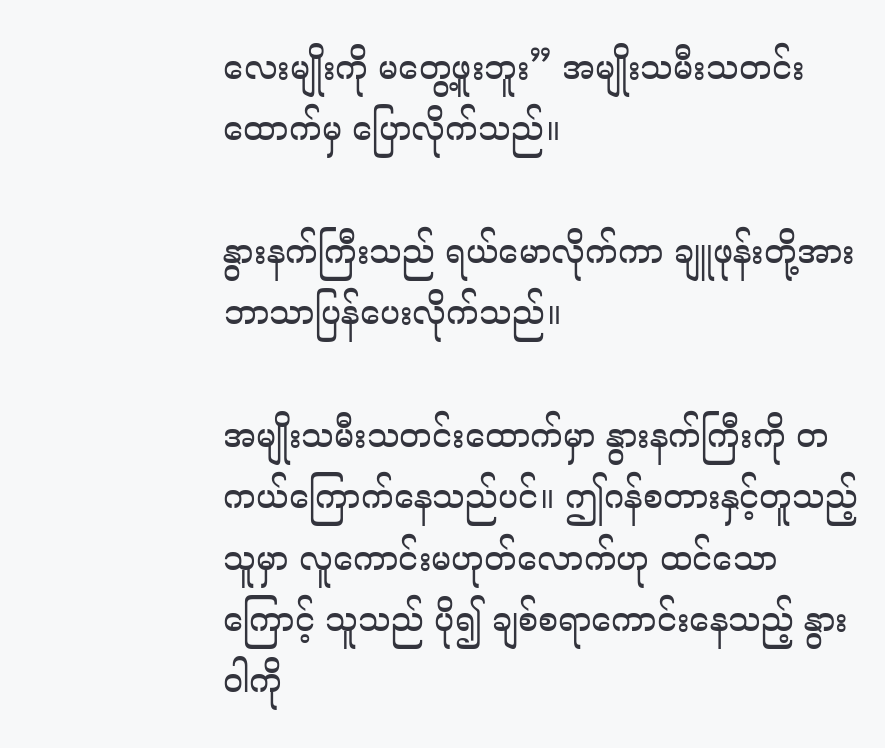လေးမျိုးကို မတွေ့ဖူးဘူး” အမျိုးသမီးသတင်းထောက်မှ ပြောလိုက်သည်။

နွားနက်ကြီးသည် ရယ်မောလိုက်ကာ ချူဖုန်းတို့အား ဘာသာပြန်ပေးလိုက်သည်။

အမျိုးသမီးသတင်းထောက်မှာ နွားနက်ကြီးကို တကယ်ကြောက်နေသည်ပင်။ ဤဂန်စတားနှင့်တူသည့်သူမှာ လူကောင်းမဟုတ်လောက်ဟု ထင်သောကြောင့် သူသည် ပို၍ ချစ်စရာကောင်းနေသည့် နွားဝါကို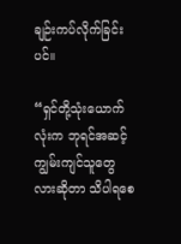ချဉ်းကပ်လိုက်ခြင်းပင်။

“ရှင်တို့သုံးယောက်လုံးက ဘုရင်အဆင့်ကျွမ်းကျင်သူတွေလားဆိုတာ သိပါရစေ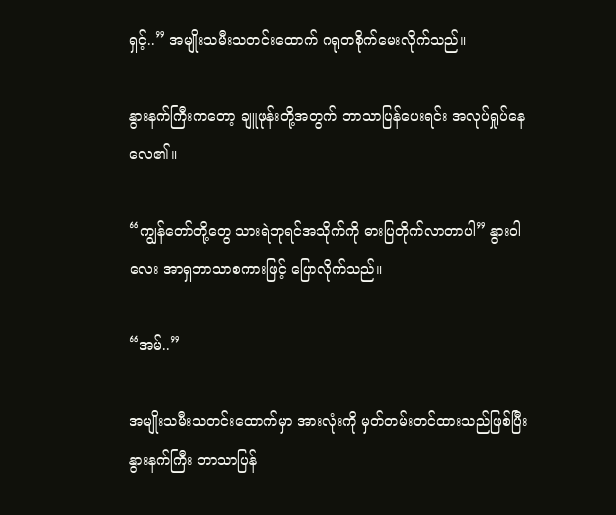ရှင့်..” အမျိုးသမီးသတင်းထောက် ဂရုတစိုက်မေးလိုက်သည်။

နွားနက်ကြီးကတော့ ချူဖုန်းတို့အတွက် ဘာသာပြန်ပေးရင်း အလုပ်ရှုပ်နေလေ၏။

“ကျွန်တော်တို့တွေ သားရဲဘုရင်အသိုက်ကို ဓားပြတိုက်လာတာပါ” နွားဝါလေး အာရှဘာသာစကားဖြင့် ပြောလိုက်သည်။

“အမ်..”

အမျိုးသမီးသတင်းထောက်မှာ အားလုံးကို မှတ်တမ်းတင်ထားသည်ဖြစ်ပြီး နွားနက်ကြီး ဘာသာပြန်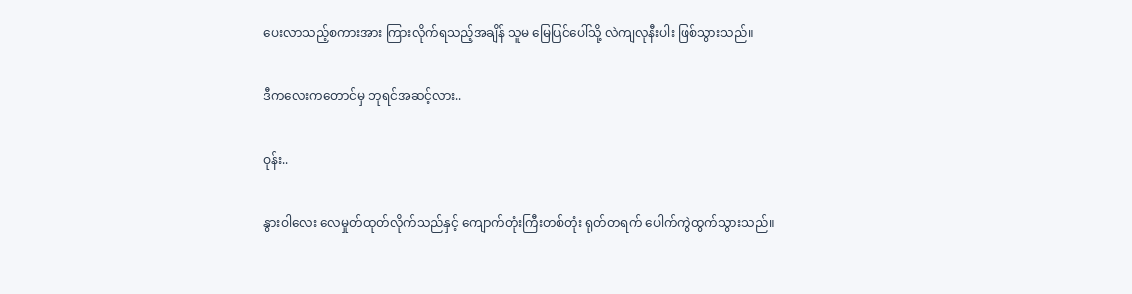ပေးလာသည့်စကားအား ကြားလိုက်ရသည့်အချိန် သူမ မြေပြင်ပေါ်သို့ လဲကျလုနီးပါး ဖြစ်သွားသည်။

ဒီကလေးကတောင်မှ ဘုရင်အဆင့်လား..

ဝုန်း..

နွားဝါလေး လေမှုတ်ထုတ်လိုက်သည်နှင့် ကျောက်တုံးကြီးတစ်တုံး ရုတ်တရက် ပေါက်ကွဲထွက်သွားသည်။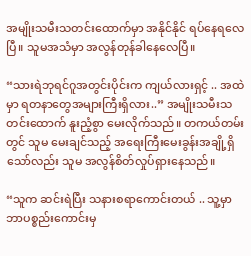အမျိုးသမီးသတင်းထောက်မှာ အနိုင်နိုင် ရပ်နေရလေပြီ။ သူမအသံမှာ အလွန်တုန်ခါနေလေပြီ။

“သားရဲဘုရင်ဂူအတွင်းပိုင်းက ကျယ်လားရှင့် .. အထဲမှာ ရတနာတွေအများကြီးရှိလား..” အမျိုးသမီးသတင်းထောက် နူးညံ့စွာ မေးလိုက်သည်။ တကယ်တမ်းတွင် သူမ မေးချင်သည့် အရေးကြီးမေးခွန်းအချို့ရှိသော်လည်း သူမ အလွန်စိတ်လှုပ်ရှားနေသည်။

“သူက ဆင်းရဲပြီး သနားစရာကောင်းတယ် .. သူ့မှာ ဘာပစ္စည်းကောင်းမှ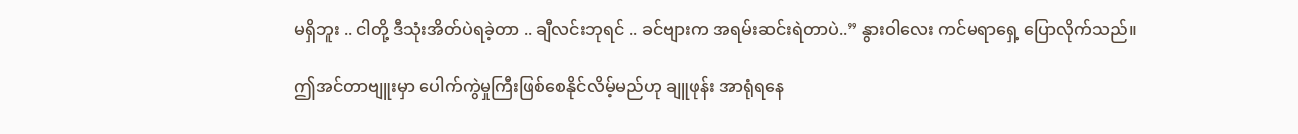မရှိဘူး .. ငါတို့ ဒီသုံးအိတ်ပဲရခဲ့တာ .. ချီလင်းဘုရင် .. ခင်ဗျားက အရမ်းဆင်းရဲတာပဲ..” နွားဝါလေး ကင်မရာရှေ့ ပြောလိုက်သည်။

ဤအင်တာဗျူးမှာ ပေါက်ကွဲမှုကြီးဖြစ်စေနိုင်လိမ့်မည်ဟု ချူဖုန်း အာရုံရနေ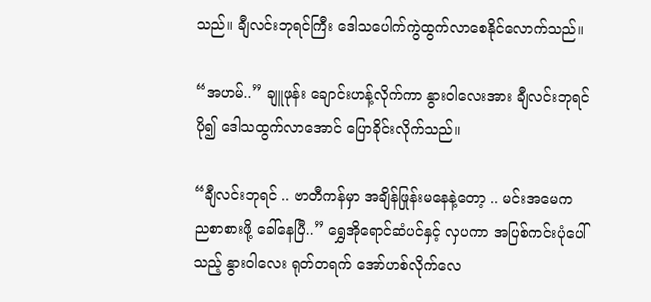သည်။ ချီလင်းဘုရင်ကြီး ဒေါသပေါက်ကွဲထွက်လာစေနိုင်လောက်သည်။

“အဟမ်..” ချူဖုန်း ချောင်းဟန့်လိုက်ကာ နွားဝါလေးအား ချီလင်းဘုရင်ပို၍ ဒေါသထွက်လာအောင် ပြောခိုင်းလိုက်သည်။

“ချီလင်းဘုရင် .. ဗာတီကန်မှာ အချိန်ဖြုန်းမနေနဲ့တော့ .. မင်းအမေက ညစာစားဖို့ ခေါ်နေပြီ..” ရွှေအိုရောင်ဆံပင်နှင့် လှပကာ အပြစ်ကင်းပုံပေါ်သည့် နွားဝါလေး ရုတ်တရက် အော်ဟစ်လိုက်လေ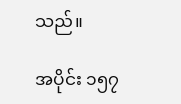သည်။

အပိုင်း ၁၅၇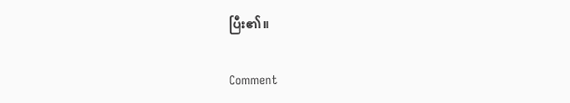ပြီး၏။

Comment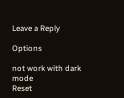Leave a Reply

Options

not work with dark mode
Reset